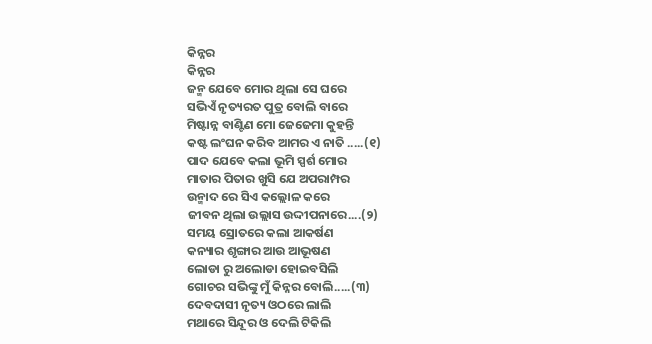କିନ୍ନର
କିନ୍ନର
ଜନ୍ମ ଯେବେ ମୋର ଥିଲା ସେ ଘରେ
ସଭିଏଁ ନୃତ୍ୟରତ ପୁତ୍ର ବୋଲି ବାରେ
ମିଷ୍ଟାନ୍ନ ବାଣ୍ଟିଣ ମୋ ଜେଜେମା କୁହନ୍ତି
କଷ୍ଟ ଲଂଘନ କରିବ ଆମର ଏ ନାତି .....(୧)
ପାଦ ଯେବେ କଲା ଭୂମି ସ୍ପର୍ଶ ମୋର
ମାତାର ପିତାର ଖୁସି ଯେ ଅପରାମ୍ପର
ଉନ୍ମାଦ ରେ ସିଏ କଲ୍ଲୋଳ କରେ
ଜୀବନ ଥିଲା ଉଲ୍ଲାସ ଉଦ୍ଦୀପନାରେ....(୨)
ସମୟ ସ୍ରୋତରେ କଲା ଆକର୍ଷଣ
କନ୍ୟାର ଶୃଙ୍ଗାର ଆଉ ଆଭୂଷଣ
ଲୋଡା ରୁ ଅଲୋଡା ହୋଇବସିଲି
ଗୋଚର ସଭିଙ୍କୁ ମୁଁ କିନ୍ନର ବୋଲି.....(୩)
ଦେବଦାସୀ ନୃତ୍ୟ ଓଠରେ ଲାଲି
ମଥାରେ ସିନ୍ଦୂର ଓ ଦେଲି ଟିକିଲି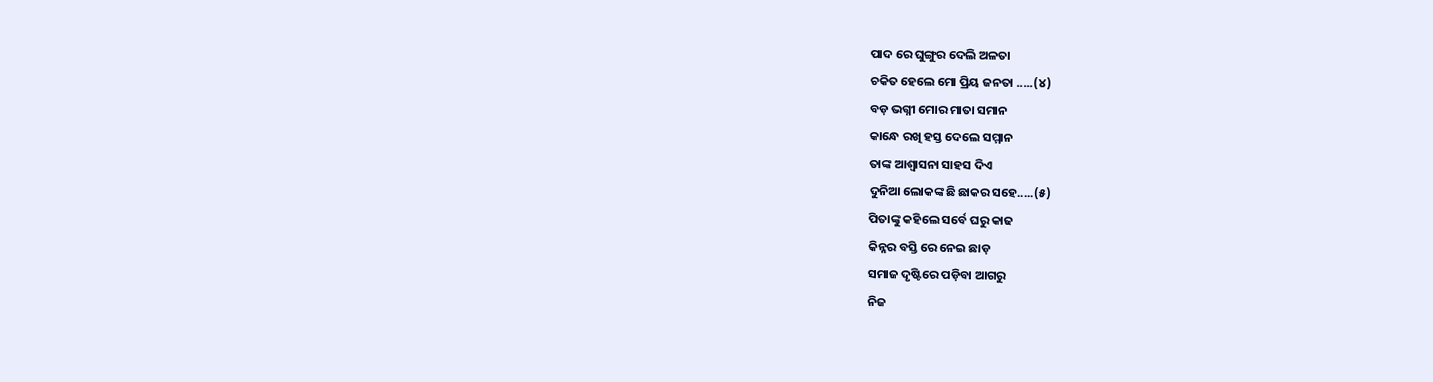ପାଦ ରେ ଘୁଙ୍ଗୁର ଦେଲି ଅଳତା
ଚକିତ ହେଲେ ମୋ ପ୍ରିୟ ଜନତା .....(୪)
ବଡ଼ ଭଗ୍ନୀ ମୋର ମାତା ସମାନ
କାନ୍ଧେ ରଖି ହସ୍ତ ଦେଲେ ସମ୍ମାନ
ତାଙ୍କ ଆଶ୍ୱାସନା ସାହସ ଦିଏ
ଦୁନିଆ ଲୋକଙ୍କ ଛି ଛାକର ସହେ.....(୫)
ପିତାଙ୍କୁ କହିଲେ ସର୍ବେ ଘରୁ କାଢ
କିନ୍ନର ବସ୍ତି ରେ ନେଇ ଛାଡ଼
ସମାଜ ଦୃଷ୍ଟିରେ ପଡ଼ିବା ଆଗରୁ
ନିଜ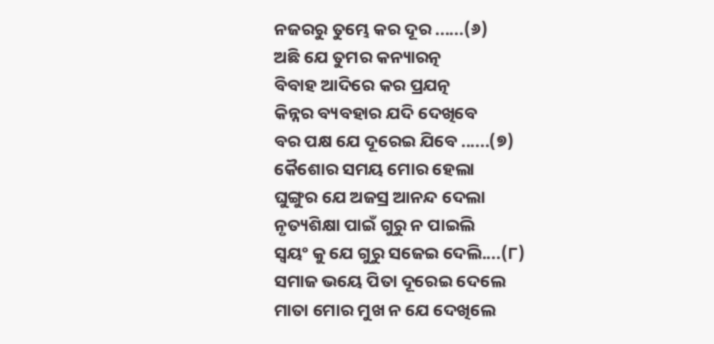ନଜରରୁ ତୁମ୍ଭେ କର ଦୂର ......(୬)
ଅଛି ଯେ ତୁମର କନ୍ୟାରତ୍ନ
ବିବାହ ଆଦିରେ କର ପ୍ରଯତ୍ନ
କିନ୍ନର ବ୍ୟବହାର ଯଦି ଦେଖିବେ
ବର ପକ୍ଷ ଯେ ଦୂରେଇ ଯିବେ ......(୭)
କୈଶୋର ସମୟ ମୋର ହେଲା
ଘୁଙ୍ଗୁର ଯେ ଅଜସ୍ର ଆନନ୍ଦ ଦେଲା
ନୃତ୍ୟଶିକ୍ଷା ପାଇଁ ଗୁରୁ ନ ପାଇଲି
ସ୍ଵୟଂ କୁ ଯେ ଗୁରୁ ସଜେଇ ଦେଲି....(୮)
ସମାଜ ଭୟେ ପିତା ଦୂରେଇ ଦେଲେ
ମାତା ମୋର ମୁଖ ନ ଯେ ଦେଖିଲେ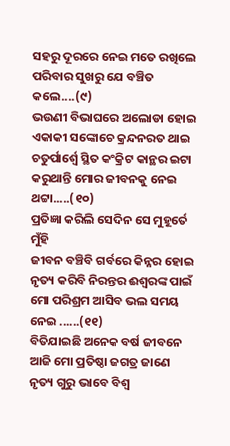ସହରୁ ଦୂରରେ ନେଇ ମତେ ରଖିଲେ
ପରିବାର ସୁଖରୁ ଯେ ବଞ୍ଚିତ କଲେ....(୯)
ଭଉଣୀ ବିଭାଘରେ ଅଲୋଡା ହୋଇ
ଏକାକୀ ସଙ୍କୋଚେ କ୍ରନ୍ଦନରତ ଥାଇ
ଚତୁର୍ପାର୍ଶ୍ଵେ ସ୍ଥିତ କଂକ୍ରିଟ କାନ୍ଥର ଇଟା
କରୁଥାନ୍ତି ମୋର ଜୀବନକୁ ନେଇ ଥଟ୍ଟା.....(୧୦)
ପ୍ରତିଜ୍ଞା କରିଲି ସେଦିନ ସେ ମୁହୂର୍ତେ ମୁଁହି
ଜୀବନ ବଞ୍ଚିବି ଗର୍ବରେ କିନ୍ନର ହୋଇ
ନୃତ୍ୟ କରିବି ନିରନ୍ତର ଈଶ୍ବରଙ୍କ ପାଇଁ
ମୋ ପରିଶ୍ରମ ଆସିବ ଭଲ ସମୟ ନେଇ ......(୧୧)
ବିତିଯାଇଛି ଅନେକ ବର୍ଷ ଜୀବନେ
ଆଜି ମୋ ପ୍ରତିଷ୍ଠା ଜଗତ୍ର ଜାଣେ
ନୃତ୍ୟ ଗୁରୁ ଭାବେ ବିଶ୍ଵ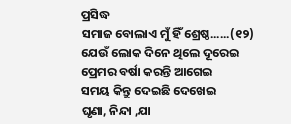ପ୍ରସିଦ୍ଧ
ସମାଜ ବୋଲାଏ ମୁଁ ହିଁ ଶ୍ରେଷ୍ଠ......(୧୨)
ଯେଉଁ ଲୋକ ଦିନେ ଥିଲେ ଦୂରେଇ
ପ୍ରେମର ବର୍ଷା କରନ୍ତି ଆଗେଇ
ସମୟ କିନ୍ତୁ ଦେଇଛି ଦେଖେଇ
ଘୃଣା, ନିନ୍ଦା ,ଯା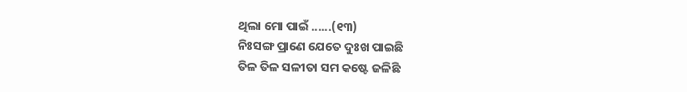ଥିଲା ମୋ ପାଇଁ ......(୧୩)
ନିଃସଙ୍ଗ ପ୍ରାଣେ ଯେତେ ଦୁଃଖ ପାଇଛି
ତିଳ ତିଳ ସଳୀତା ସମ କଷ୍ଟେ ଜଳିଛି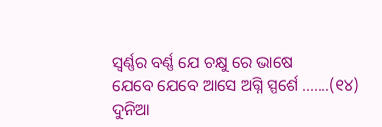ସ୍ଵର୍ଣ୍ଣର ବର୍ଣ୍ଣ ଯେ ଚକ୍ଷୁ ରେ ଭାଷେ
ଯେବେ ଯେବେ ଆସେ ଅଗ୍ନି ସ୍ପର୍ଶେ .......(୧୪)
ଦୁନିଆ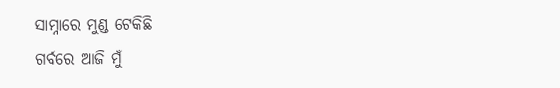ସାମ୍ନାରେ ମୁଣ୍ଡ ଟେକିଛି
ଗର୍ବରେ ଆଜି ମୁଁ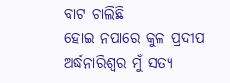ବାଟ ଚାଲିଛି
ହୋଇ ନପାରେ କୁଳ ପ୍ରଦୀପ
ଅର୍ଦ୍ଧନାରିଶ୍ଵର ମୁଁ ସତ୍ୟ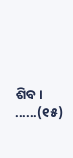ଶିବ। ......(୧୫)